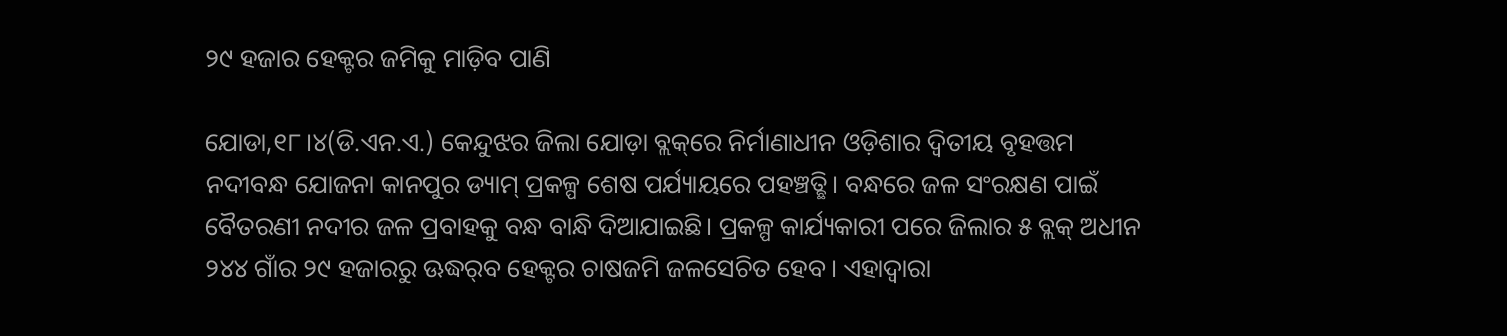୨୯ ହଜାର ହେକ୍ଟର ଜମିକୁ ମାଡ଼ିବ ପାଣି

ଯୋଡା,୧୮।୪(ଡି.ଏନ.ଏ.) କେନ୍ଦୁଝର ଜିଲା ଯୋଡ଼ା ବ୍ଲକ୍‌ରେ ନିର୍ମାଣାଧୀନ ଓଡ଼ିଶାର ଦ୍ୱିତୀୟ ବୃହତ୍ତମ ନଦୀବନ୍ଧ ଯୋଜନା କାନପୁର ଡ୍ୟାମ୍‌ ପ୍ରକଳ୍ପ ଶେଷ ପର୍ଯ୍ୟାୟରେ ପହଞ୍ଚତ୍ଛି। ବନ୍ଧରେ ଜଳ ସଂରକ୍ଷଣ ପାଇଁ ବୈତରଣୀ ନଦୀର ଜଳ ପ୍ରବାହକୁ ବନ୍ଧ ବାନ୍ଧି ଦିଆଯାଇଛି। ପ୍ରକଳ୍ପ କାର୍ଯ୍ୟକାରୀ ପରେ ଜିଲାର ୫ ବ୍ଲକ୍‌ ଅଧୀନ ୨୪୪ ଗାଁର ୨୯ ହଜାରରୁ ଊଦ୍ଧର୍‌ବ ହେକ୍ଟର ଚାଷଜମି ଜଳସେଚିତ ହେବ। ଏହାଦ୍ୱାରା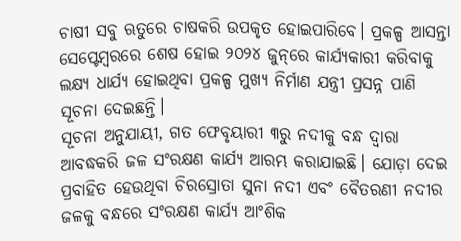ଚାଷୀ ସବୁ ଋତୁରେ ଚାଷକରି ଉପକୃତ ହୋଇପାରିବେ। ପ୍ରକଳ୍ପ ଆସନ୍ତା ସେପ୍ଟେମ୍ବରରେ ଶେଷ ହୋଇ ୨୦୨୪ ଜୁନ୍‌ରେ କାର୍ଯ୍ୟକାରୀ କରିବାକୁ ଲକ୍ଷ୍ୟ ଧାର୍ଯ୍ୟ ହୋଇଥିବା ପ୍ରକଳ୍ପ ମୁଖ୍ୟ ନିର୍ମାଣ ଯନ୍ତ୍ରୀ ପ୍ରସନ୍ନ ପାଣି ସୂଚନା ଦେଇଛନ୍ତି।
ସୂଚନା ଅନୁଯାୟୀ, ଗତ ଫେବୃୟାରୀ ୩ରୁ ନଦୀକୁ ବନ୍ଧ ଦ୍ୱାରା ଆବଦ୍ଧକରି ଜଳ ସଂରକ୍ଷଣ କାର୍ଯ୍ୟ ଆରମ୍ଭ କରାଯାଇଛି। ଯୋଡ଼ା ଦେଇ ପ୍ରବାହିତ ହେଉଥିବା ଚିରସ୍ରୋତା ସୁନା ନଦୀ ଏବଂ ବୈତରଣୀ ନଦୀର ଜଳକୁ ବନ୍ଧରେ ସଂରକ୍ଷଣ କାର୍ଯ୍ୟ ଆଂଶିକ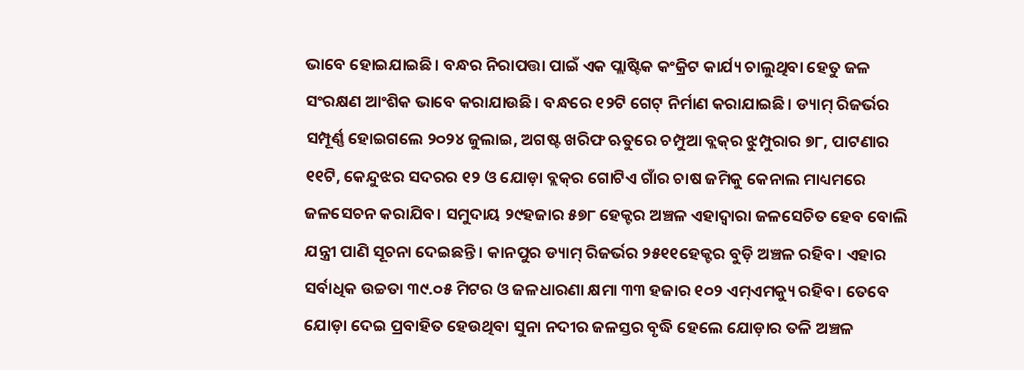ଭାବେ ହୋଇଯାଇଛି। ବନ୍ଧର ନିରାପତ୍ତା ପାଇଁ ଏକ ପ୍ଲାଷ୍ଟିକ କଂକ୍ରିଟ କାର୍ଯ୍ୟ ଚାଲୁଥିବା ହେତୁ ଜଳ ସଂରକ୍ଷଣ ଆଂଶିକ ଭାବେ କରାଯାଉଛି। ବନ୍ଧରେ ୧୨ଟି ଗେଟ୍‌ ନିର୍ମାଣ କରାଯାଇଛି। ଡ୍ୟାମ୍‌ ରିଜର୍ଭର ସମ୍ପୂର୍ଣ୍ଣ ହୋଇଗଲେ ୨୦୨୪ ଜୁଲାଇ, ଅଗଷ୍ଟ ଖରିଫ ଋତୁରେ ଚମ୍ପୁଆ ବ୍ଲକ୍‌ର ଝୁମ୍ପୁରାର ୭୮, ପାଟଣାର ୧୧ଟି, କେନ୍ଦୁଝର ସଦରର ୧୨ ଓ ଯୋଡ଼ା ବ୍ଲକ୍‌ର ଗୋଟିଏ ଗାଁର ଚାଷ ଜମିକୁ କେନାଲ ମାଧ୍ୟମରେ ଜଳସେଚନ କରାଯିବ। ସମୁଦାୟ ୨୯ହଜାର ୫୭୮ ହେକ୍ଟର ଅଞ୍ଚଳ ଏହାଦ୍ବାରା ଜଳସେଚିତ ହେବ ବୋଲି ଯନ୍ତ୍ରୀ ପାଣି ସୂଚନା ଦେଇଛନ୍ତି। କାନପୁର ଡ୍ୟାମ୍‌ ରିଜର୍ଭର ୨୫୧୧ହେକ୍ଟର ବୁଡ଼ି ଅଞ୍ଚଳ ରହିବ। ଏହାର ସର୍ବାଧିକ ଉଚ୍ଚତା ୩୯.୦୫ ମିଟର ଓ ଜଳଧାରଣା କ୍ଷମା ୩୩ ହଜାର ୧୦୨ ଏମ୍‌ଏମକ୍ୟୁ ରହିବ। ତେବେ ଯୋଡ଼ା ଦେଇ ପ୍ରବାହିତ ହେଉଥିବା ସୁନା ନଦୀର ଜଳସ୍ତର ବୃଦ୍ଧି ହେଲେ ଯୋଡ଼ାର ତଳି ଅଞ୍ଚଳ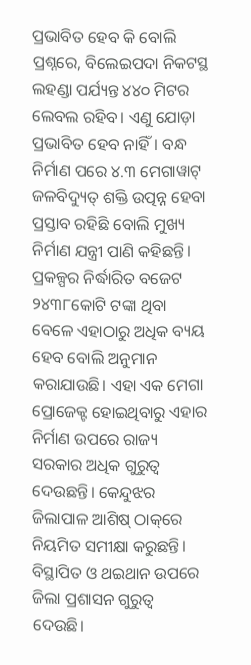ପ୍ରଭାବିତ ହେବ କି ବୋଲି ପ୍ରଶ୍ନରେ, ବିଲେଇପଦା ନିକଟସ୍ଥ ଲହଣ୍ଡା ପର୍ଯ୍ୟନ୍ତ ୪୪୦ ମିଟର ଲେବଲ ରହିବ। ଏଣୁ ଯୋଡ଼ା ପ୍ରଭାବିତ ହେବ ନାହିଁ। ବନ୍ଧ ନିର୍ମାଣ ପରେ ୪.୩ ମେଗାୱାଟ୍‌ ଜଳବିଦ୍ୟୁତ୍‌ ଶକ୍ତି ଉତ୍ପନ୍ନ ହେବା ପ୍ରସ୍ତାବ ରହିଛି ବୋଲି ମୁଖ୍ୟ ନିର୍ମାଣ ଯନ୍ତ୍ରୀ ପାଣି କହିଛନ୍ତି।
ପ୍ରକଳ୍ପର ନିର୍ଦ୍ଧାରିତ ବଜେଟ ୨୪୩୮କୋଟି ଟଙ୍କା ଥିବା ବେଳେ ଏହାଠାରୁ ଅଧିକ ବ୍ୟୟ ହେବ ବୋଲି ଅନୁମାନ କରାଯାଉଛି। ଏହା ଏକ ମେଗା ପ୍ରୋଜେକ୍ଟ ହୋଇଥିବାରୁ ଏହାର ନିର୍ମାଣ ଉପରେ ରାଜ୍ୟ ସରକାର ଅଧିକ ଗୁରୁତ୍ୱ ଦେଉଛନ୍ତି। କେନ୍ଦୁଝର ଜିଲାପାଳ ଆଶିଷ୍‌ ଠାକ୍‌ରେ ନିୟମିତ ସମୀକ୍ଷା କରୁଛନ୍ତି। ବିସ୍ଥାପିତ ଓ ଥଇଥାନ ଉପରେ ଜିଲା ପ୍ରଶାସନ ଗୁରୁତ୍ୱ ଦେଉଛି।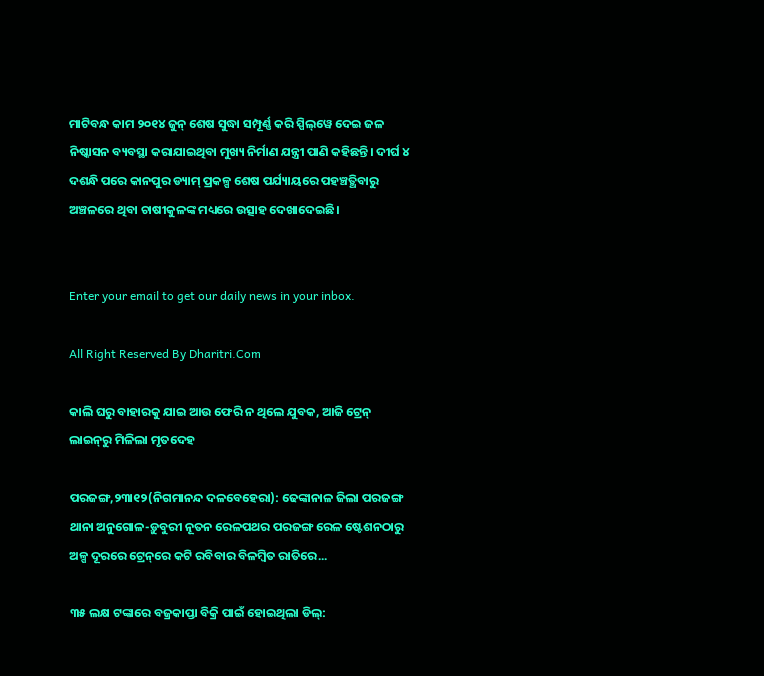ମାଟିବନ୍ଧ କାମ ୨୦୧୪ ଜୁନ୍‌ ଶେଷ ସୁଦ୍ଧା ସମ୍ପୂର୍ଣ୍ଣ କରି ସ୍ପିଲ୍‌ୱେ ଦେଇ ଜଳ ନିଷ୍କାସନ ବ୍ୟବସ୍ଥା କରାଯାଇଥିବା ମୁଖ୍ୟ ନିର୍ମାଣ ଯନ୍ତ୍ରୀ ପାଣି କହିଛନ୍ତି। ଦୀର୍ଘ ୪ ଦଶନ୍ଧି ପରେ କାନପୁର ଡ୍ୟାମ୍‌ ପ୍ରକଳ୍ପ ଶେଷ ପର୍ଯ୍ୟାୟରେ ପହଞ୍ଚତ୍ଥିବାରୁ ଅଞ୍ଚଳରେ ଥିବା ଚାଷୀକୁଳଙ୍କ ମଧ୍ୟରେ ଉତ୍ସାହ ଦେଖାଦେଇଛି।


Enter your email to get our daily news in your inbox.

All Right Reserved By Dharitri.Com

କାଲି ଘରୁ ବାହାରକୁ ଯାଇ ଆଉ ଫେରି ନ ଥିଲେ ଯୁବକ, ଆଜି ଟ୍ରେନ୍‌ ଲାଇନ୍‌ରୁ ମିଳିଲା ମୃତଦେହ

ପରଜଙ୍ଗ,୨୩ା୧୨(ନିଗମାନନ୍ଦ ଦଳବେହେରା): ଢେଙ୍କାନାଳ ଜିଲା ପରଜଙ୍ଗ ଥାନା ଅନୁଗୋଳ-ଡ଼ୁବୁରୀ ନୂତନ ରେଳପଥର ପରଜଙ୍ଗ ରେଳ ଷ୍ଟେଶନଠାରୁ ଅଳ୍ପ ଦୂରରେ ଟ୍ରେନ୍‌ରେ କଟି ରବିବାର ବିଳମ୍ବିତ ରାତିରେ...

୩୫ ଲକ୍ଷ ଟଙ୍କାରେ ବଜ୍ରକାପ୍ତା ବିକ୍ରି ପାଇଁ ହୋଇଥିଲା ଡିଲ୍‌: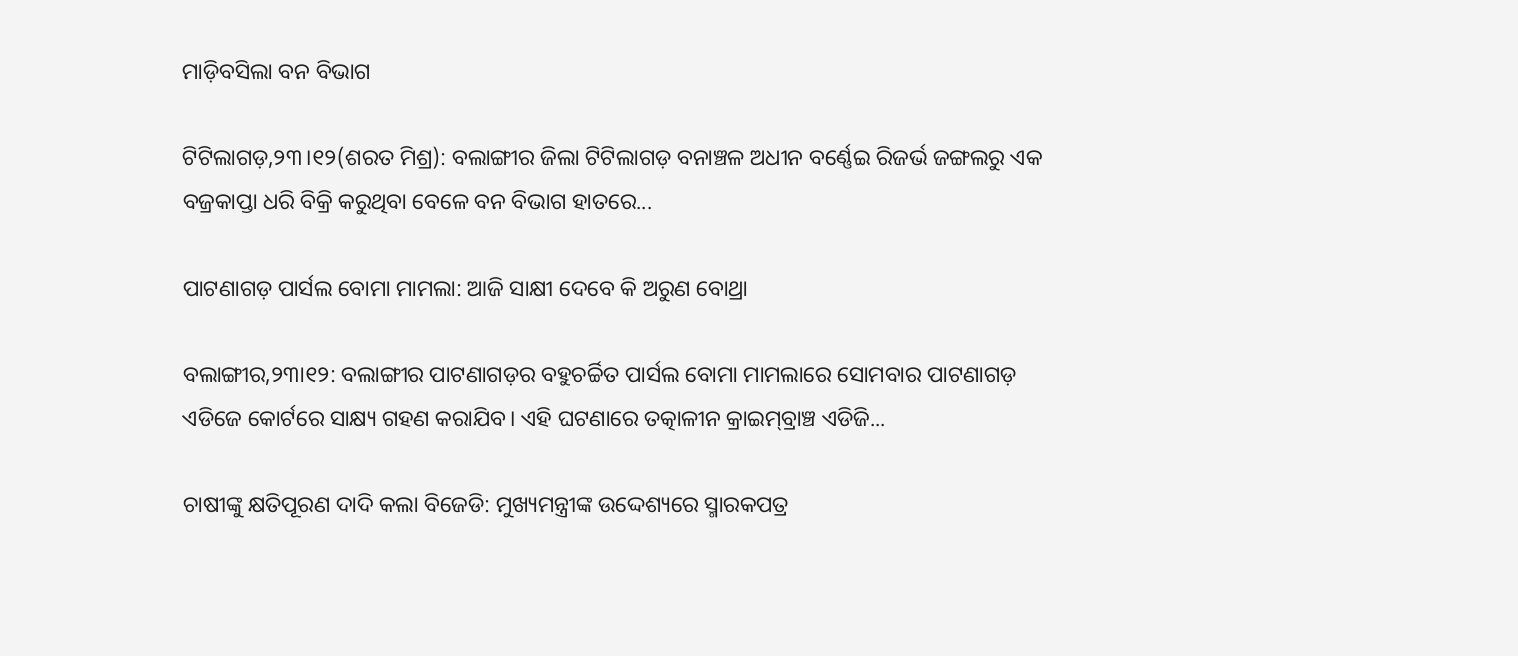ମାଡ଼ିବସିଲା ବନ ବିଭାଗ

ଟିଟିଲାଗଡ଼,୨୩।୧୨(ଶରତ ମିଶ୍ର): ବଲାଙ୍ଗୀର ଜିଲା ଟିଟିଲାଗଡ଼ ବନାଞ୍ଚଳ ଅଧୀନ ବର୍ଣ୍ଣେଇ ରିଜର୍ଭ ଜଙ୍ଗଲରୁ ଏକ ବଜ୍ରକାପ୍ତା ଧରି ବିକ୍ରି କରୁଥିବା ବେଳେ ବନ ବିଭାଗ ହାତରେ...

ପାଟଣାଗଡ଼ ପାର୍ସଲ ବୋମା ମାମଲା: ଆଜି ସାକ୍ଷୀ ଦେବେ କି ଅରୁଣ ବୋଥ୍ରା

ବଲାଙ୍ଗୀର,୨୩ା୧୨: ବଲାଙ୍ଗୀର ପାଟଣାଗଡ଼ର ବହୁଚର୍ଚ୍ଚିତ ପାର୍ସଲ ବୋମା ମାମଲାରେ ସୋମବାର ପାଟଣାଗଡ଼ ଏଡିଜେ କୋର୍ଟରେ ସାକ୍ଷ୍ୟ ଗହଣ କରାଯିବ। ଏହି ଘଟଣାରେ ତତ୍କାଳୀନ କ୍ରାଇମ୍‌ବ୍ରାଞ୍ଚ ଏଡିଜି...

ଚାଷୀଙ୍କୁ କ୍ଷତିପୂରଣ ଦାଦି କଲା ବିଜେଡି: ମୁଖ୍ୟମନ୍ତ୍ରୀଙ୍କ ଉଦ୍ଦେଶ୍ୟରେ ସ୍ମାରକପତ୍ର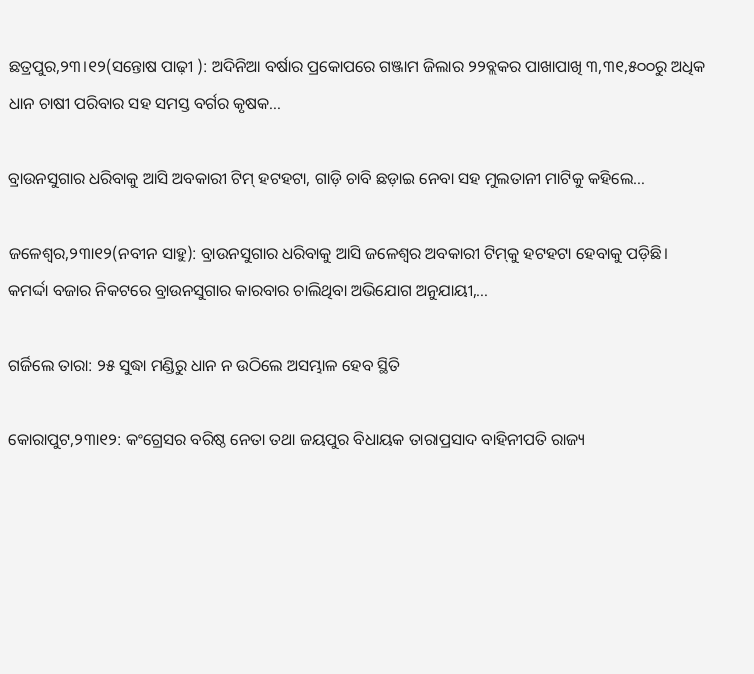ଛତ୍ରପୁର,୨୩।୧୨(ସନ୍ତୋଷ ପାଢ଼ୀ ): ଅଦିନିଆ ବର୍ଷାର ପ୍ରକୋପରେ ଗଞ୍ଜାମ ଜିଲାର ୨୨ବ୍ଲକର ପାଖାପାଖି ୩,୩୧,୫୦୦ରୁ ଅଧିକ ଧାନ ଚାଷୀ ପରିବାର ସହ ସମସ୍ତ ବର୍ଗର କୃଷକ...

ବ୍ରାଉନସୁଗାର ଧରିବାକୁ ଆସି ଅବକାରୀ ଟିମ୍‌ ହଟହଟା, ଗାଡ଼ି ଚାବି ଛଡ଼ାଇ ନେବା ସହ ମୁଲତାନୀ ମାଟିକୁ କହିଲେ…

ଜଳେଶ୍ୱର,୨୩ା୧୨(ନବୀନ ସାହୁ): ବ୍ରାଉନସୁଗାର ଧରିବାକୁ ଆସି ଜଳେଶ୍ୱର ଅବକାରୀ ଟିମ୍‌କୁ ହଟହଟା ହେବାକୁ ପଡ଼ିଛି। କମର୍ଦ୍ଦା ବଜାର ନିକଟରେ ବ୍ରାଉନସୁଗାର କାରବାର ଚାଲିଥିବା ଅଭିଯୋଗ ଅନୁଯାୟୀ,...

ଗର୍ଜିଲେ ତାରା: ୨୫ ସୁଦ୍ଧା ମଣ୍ଡିରୁ ଧାନ ନ ଉଠିଲେ ଅସମ୍ଭାଳ ହେବ ସ୍ଥିତି

କୋରାପୁଟ,୨୩ା୧୨: କଂଗ୍ରେସର ବରିଷ୍ଠ ନେତା ତଥା ଜୟପୁର ବିଧାୟକ ତାରାପ୍ରସାଦ ବାହିନୀପତି ରାଜ୍ୟ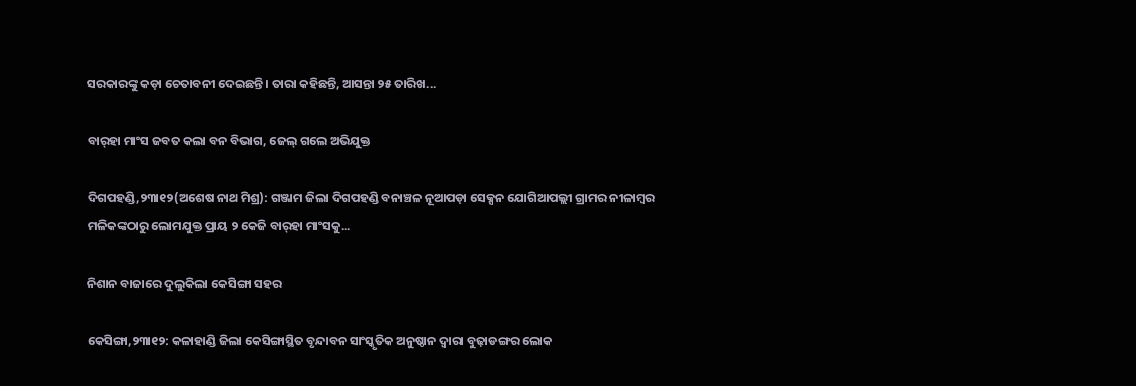ସରକାରଙ୍କୁ କଡ଼ା ଚେତାବନୀ ଦେଇଛନ୍ତି। ତାରା କହିଛନ୍ତି, ଆସନ୍ତା ୨୫ ତାରିଖ...

ବାର୍‌ହା ମାଂସ ଜବତ କଲା ବନ ବିଭାଗ, ଜେଲ୍‌ ଗଲେ ଅଭିଯୁକ୍ତ

ଦିଗପହଣ୍ଡି,୨୩ା୧୨(ଅଶେଷ ନାଥ ମିଶ୍ର): ଗଞ୍ଜାମ ଜିଲା ଦିଗପହଣ୍ଡି ବନାଞ୍ଚଳ ନୂଆପଡ଼ା ସେକ୍ସନ ଯୋଗିଆପଲ୍ଲୀ ଗ୍ରାମର ନୀଳାମ୍ବର ମଳିକଙ୍କଠାରୁ ଲୋମଯୁକ୍ତ ପ୍ରାୟ ୨ କେଜି ବାର୍‌ହା ମାଂସକୁ...

ନିଶାନ ବାଜାରେ ଦୁଲୁକିଲା କେସିଙ୍ଗା ସହର

କେସିଙ୍ଗା,୨୩ା୧୨: କଳାହାଣ୍ଡି ଜିଲା କେସିଙ୍ଗାସ୍ଥିତ ବୃନ୍ଦାବନ ସାଂସ୍କୃତିକ ଅନୁଷ୍ଠାନ ଦ୍ୱାରା ବୁଢ଼ାଡଙ୍ଗର ଲୋକ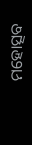ମହୋତ୍ସବ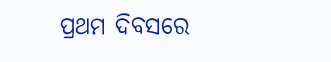ପ୍ରଥମ ଦିବସରେ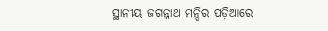ସ୍ଥାନୀୟ ଜଗନ୍ନାଥ ମନ୍ଦିର ପଡ଼ିଆରେ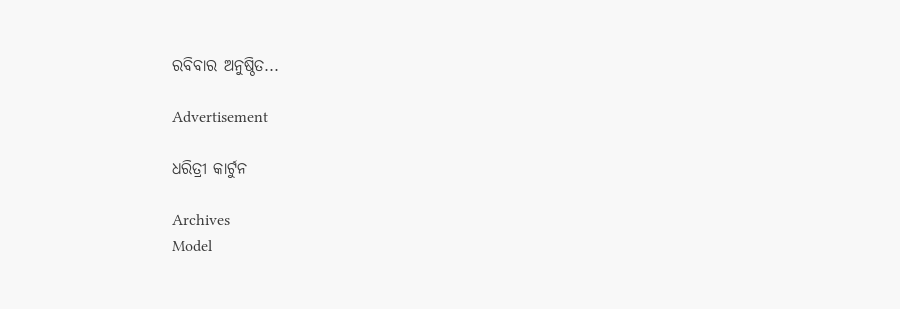ରବିବାର ଅନୁଷ୍ଠିତ...

Advertisement

ଧରିତ୍ରୀ କାର୍ଟୁନ

Archives
Model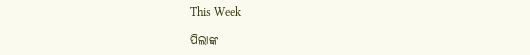This Week

ପିଲାଙ୍କ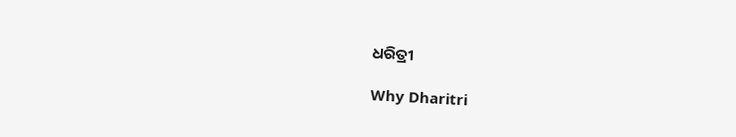ଧରିତ୍ରୀ

Why Dharitri